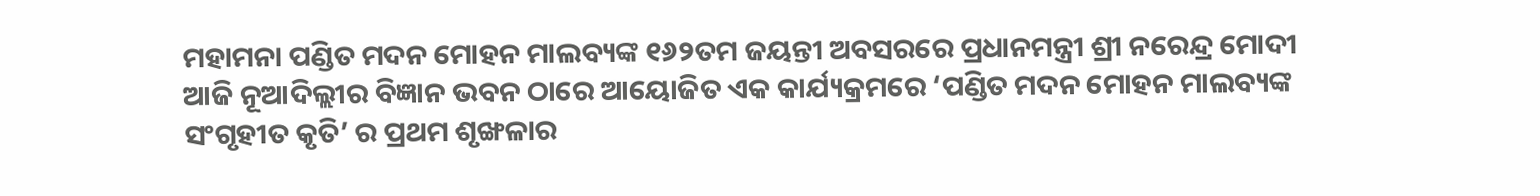ମହାମନା ପଣ୍ଡିତ ମଦନ ମୋହନ ମାଲବ୍ୟଙ୍କ ୧୬୨ତମ ଜୟନ୍ତୀ ଅବସରରେ ପ୍ରଧାନମନ୍ତ୍ରୀ ଶ୍ରୀ ନରେନ୍ଦ୍ର ମୋଦୀ ଆଜି ନୂଆଦିଲ୍ଲୀର ବିଜ୍ଞାନ ଭବନ ଠାରେ ଆୟୋଜିତ ଏକ କାର୍ଯ୍ୟକ୍ରମରେ ‘ପଣ୍ଡିତ ମଦନ ମୋହନ ମାଲବ୍ୟଙ୍କ ସଂଗୃହୀତ କୃତି’ ର ପ୍ରଥମ ଶୃଙ୍ଖଳାର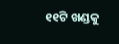୧୧ଟି ଖଣ୍ଡକୁ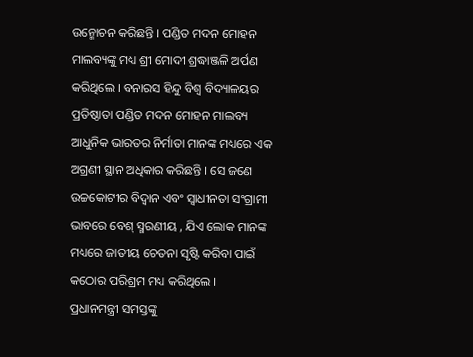ଉନ୍ମୋଚନ କରିଛନ୍ତି । ପଣ୍ଡିତ ମଦନ ମୋହନ ମାଲବ୍ୟଙ୍କୁ ମଧ୍ୟ ଶ୍ରୀ ମୋଦୀ ଶ୍ରଦ୍ଧାଞ୍ଜଳି ଅର୍ପଣ କରିଥିଲେ । ବନାରସ ହିନ୍ଦୁ ବିଶ୍ୱ ବିଦ୍ୟାଳୟର ପ୍ରତିଷ୍ଠାତା ପଣ୍ଡିତ ମଦନ ମୋହନ ମାଲବ୍ୟ ଆଧୁନିକ ଭାରତର ନିର୍ମାତା ମାନଙ୍କ ମଧ୍ୟରେ ଏକ ଅଗ୍ରଣୀ ସ୍ଥାନ ଅଧିକାର କରିଛନ୍ତି । ସେ ଜଣେ ଉଚ୍ଚକୋଟୀର ବିଦ୍ୱାନ ଏବଂ ସ୍ୱାଧୀନତା ସଂଗ୍ରାମୀ ଭାବରେ ବେଶ୍ ସ୍ମରଣୀୟ , ଯିଏ ଲୋକ ମାନଙ୍କ ମଧ୍ୟରେ ଜାତୀୟ ଚେତନା ସୃଷ୍ଟି କରିବା ପାଇଁ କଠୋର ପରିଶ୍ରମ ମଧ୍ୟ କରିଥିଲେ ।
ପ୍ରଧାନମନ୍ତ୍ରୀ ସମସ୍ତଙ୍କୁ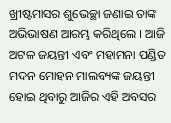ଖ୍ରୀଷ୍ଟମାସର ଶୁଭେଚ୍ଛା ଜଣାଇ ତାଙ୍କ ଅଭିଭାଷଣ ଆରମ୍ଭ କରିଥିଲେ । ଆଜି ଅଟଳ ଜୟନ୍ତୀ ଏବଂ ମହାମନା ପଣ୍ଡିତ ମଦନ ମୋହନ ମାଲବ୍ୟଙ୍କ ଜୟନ୍ତୀ ହୋଇ ଥିବାରୁ ଆଜିର ଏହି ଅବସର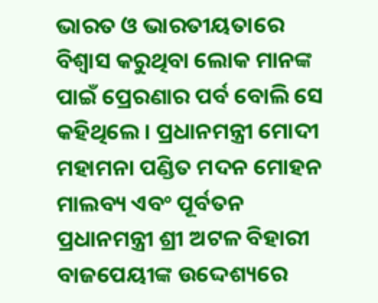ଭାରତ ଓ ଭାରତୀୟତାରେ ବିଶ୍ୱାସ କରୁଥିବା ଲୋକ ମାନଙ୍କ ପାଇଁ ପ୍ରେରଣାର ପର୍ବ ବୋଲି ସେ କହିଥିଲେ । ପ୍ରଧାନମନ୍ତ୍ରୀ ମୋଦୀ ମହାମନା ପଣ୍ଡିତ ମଦନ ମୋହନ ମାଲବ୍ୟ ଏବଂ ପୂର୍ବତନ ପ୍ରଧାନମନ୍ତ୍ରୀ ଶ୍ରୀ ଅଟଳ ବିହାରୀ ବାଜପେୟୀଙ୍କ ଉଦ୍ଦେଶ୍ୟରେ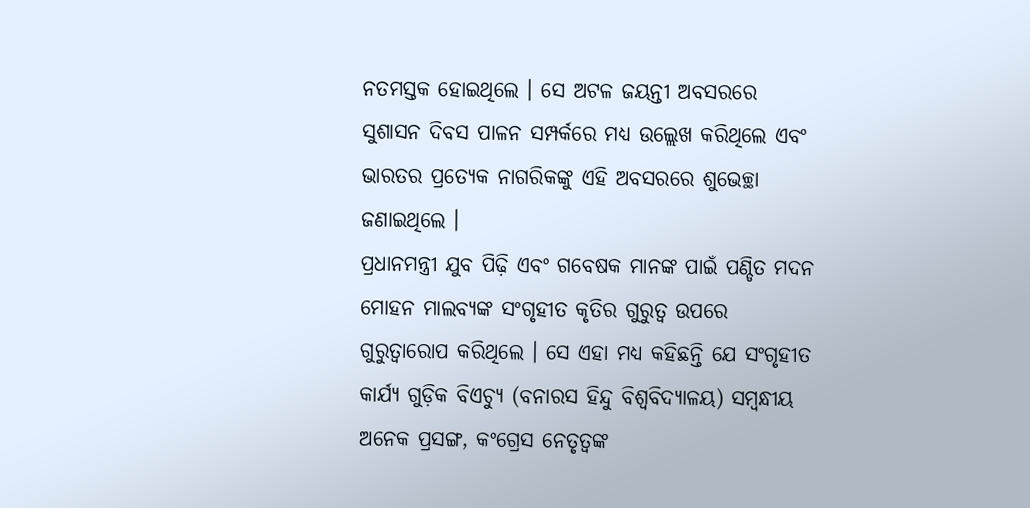ନତମସ୍ତକ ହୋଇଥିଲେ । ସେ ଅଟଳ ଜୟନ୍ତୀ ଅବସରରେ ସୁଶାସନ ଦିବସ ପାଳନ ସମ୍ପର୍କରେ ମଧ୍ୟ ଉଲ୍ଲେଖ କରିଥିଲେ ଏବଂ ଭାରତର ପ୍ରତ୍ୟେକ ନାଗରିକଙ୍କୁ ଏହି ଅବସରରେ ଶୁଭେଚ୍ଛା ଜଣାଇଥିଲେ ।
ପ୍ରଧାନମନ୍ତ୍ରୀ ଯୁବ ପିଢ଼ି ଏବଂ ଗବେଷକ ମାନଙ୍କ ପାଇଁ ପଣ୍ଡିତ ମଦନ ମୋହନ ମାଲବ୍ୟଙ୍କ ସଂଗୃହୀତ କୃତିର ଗୁରୁତ୍ୱ ଉପରେ ଗୁରୁତ୍ୱାରୋପ କରିଥିଲେ । ସେ ଏହା ମଧ୍ୟ କହିଛନ୍ତି ଯେ ସଂଗୃହୀତ କାର୍ଯ୍ୟ ଗୁଡ଼ିକ ବିଏଚ୍ୟୁ (ବନାରସ ହିନ୍ଦୁ ବିଶ୍ୱବିଦ୍ୟାଳୟ) ସମ୍ବନ୍ଧୀୟ ଅନେକ ପ୍ରସଙ୍ଗ, କଂଗ୍ରେସ ନେତୃତ୍ୱଙ୍କ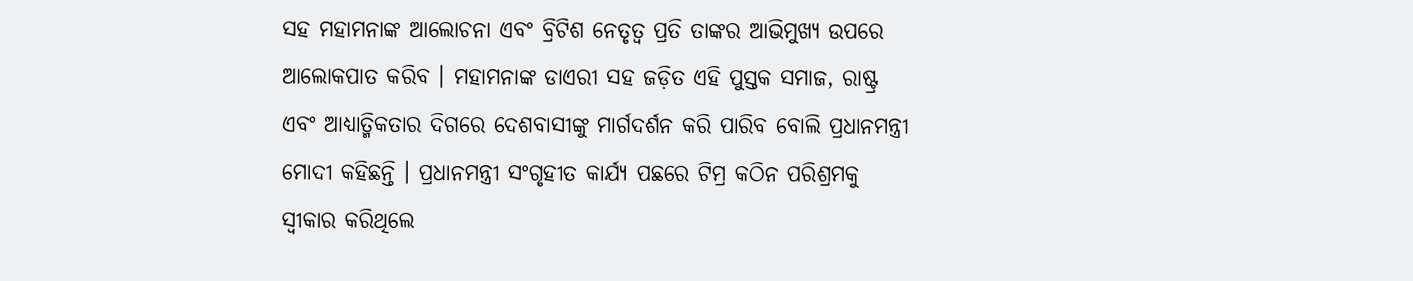ସହ ମହାମନାଙ୍କ ଆଲୋଚନା ଏବଂ ବ୍ରିଟିଶ ନେତୃତ୍ୱ ପ୍ରତି ତାଙ୍କର ଆଭିମୁଖ୍ୟ ଉପରେ ଆଲୋକପାତ କରିବ । ମହାମନାଙ୍କ ଡାଏରୀ ସହ ଜଡ଼ିତ ଏହି ପୁସ୍ତକ ସମାଜ, ରାଷ୍ଟ୍ର ଏବଂ ଆଧ୍ୟାତ୍ମିକତାର ଦିଗରେ ଦେଶବାସୀଙ୍କୁ ମାର୍ଗଦର୍ଶନ କରି ପାରିବ ବୋଲି ପ୍ରଧାନମନ୍ତ୍ରୀ ମୋଦୀ କହିଛନ୍ତି । ପ୍ରଧାନମନ୍ତ୍ରୀ ସଂଗୃହୀତ କାର୍ଯ୍ୟ ପଛରେ ଟିମ୍ର କଠିନ ପରିଶ୍ରମକୁ ସ୍ୱୀକାର କରିଥିଲେ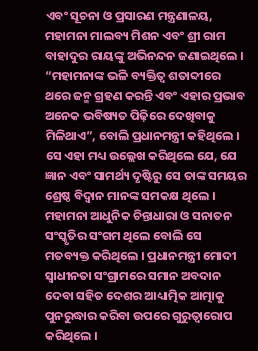ଏବଂ ସୂଚନା ଓ ପ୍ରସାରଣ ମନ୍ତ୍ରଣାଳୟ, ମହାମନା ମାଲବ୍ୟ ମିଶନ ଏବଂ ଶ୍ରୀ ରାମ ବାହାଦୁର ରାୟଙ୍କୁ ଅଭିନନ୍ଦନ ଜଣାଇଥିଲେ ।
“ମହାମନାଙ୍କ ଭଳି ବ୍ୟକ୍ତିତ୍ୱ ଶତାବ୍ଦୀରେ ଥରେ ଜନ୍ମ ଗ୍ରହଣ କରନ୍ତି ଏବଂ ଏହାର ପ୍ରଭାବ ଅନେକ ଭବିଷ୍ୟତ ପିଢ଼ିରେ ଦେଖିବାକୁ ମିଳିଥାଏ”, ବୋଲି ପ୍ରଧାନମନ୍ତ୍ରୀ କହିଥିଲେ । ସେ ଏହା ମଧ୍ୟ ଉଲ୍ଲେଖ କରିଥିଲେ ଯେ, ଯେ ଜ୍ଞାନ ଏବଂ ସାମର୍ଥ୍ୟ ଦୃଷ୍ଟିରୁ ସେ ତାଙ୍କ ସମୟର ଶ୍ରେଷ୍ଠ ବିଦ୍ୱାନ ମାନଙ୍କ ସମକକ୍ଷ ଥିଲେ । ମହାମନା ଆଧୁନିକ ଚିନ୍ତାଧାରା ଓ ସନାତନ ସଂସ୍କୃତିର ସଂଗମ ଥିଲେ ବୋଲି ସେ ମତବ୍ୟକ୍ତ କରିଥିଲେ । ପ୍ରଧାନମନ୍ତ୍ରୀ ମୋଦୀ ସ୍ୱାଧୀନତା ସଂଗ୍ରାମରେ ସମାନ ଅବଦାନ ଦେବା ସହିତ ଦେଶର ଆଧ୍ୟାତ୍ମିକ ଆତ୍ମାକୁ ପୁନରୁଦ୍ଧାର କରିବା ଉପରେ ଗୁରୁତ୍ୱାରୋପ କରିଥିଲେ ।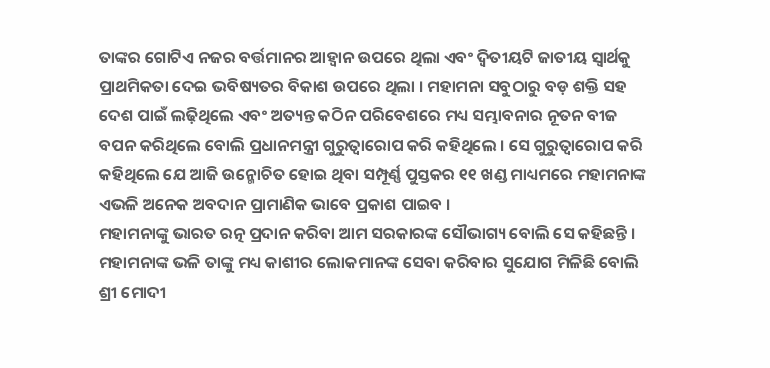ତାଙ୍କର ଗୋଟିଏ ନଜର ବର୍ତ୍ତମାନର ଆହ୍ୱାନ ଉପରେ ଥିଲା ଏବଂ ଦ୍ୱିତୀୟଟି ଜାତୀୟ ସ୍ୱାର୍ଥକୁ ପ୍ରାଥମିକତା ଦେଇ ଭବିଷ୍ୟତର ବିକାଶ ଉପରେ ଥିଲା । ମହାମନା ସବୁଠାରୁ ବଡ଼ ଶକ୍ତି ସହ ଦେଶ ପାଇଁ ଲଢ଼ିଥିଲେ ଏବଂ ଅତ୍ୟନ୍ତ କଠିନ ପରିବେଶରେ ମଧ୍ୟ ସମ୍ଭାବନାର ନୂତନ ବୀଜ ବପନ କରିଥିଲେ ବୋଲି ପ୍ରଧାନମନ୍ତ୍ରୀ ଗୁରୁତ୍ୱାରୋପ କରି କହିଥିଲେ । ସେ ଗୁରୁତ୍ୱାରୋପ କରି କହିଥିଲେ ଯେ ଆଜି ଉନ୍ମୋଚିତ ହୋଇ ଥିବା ସମ୍ପୂର୍ଣ୍ଣ ପୁସ୍ତକର ୧୧ ଖଣ୍ଡ ମାଧ୍ୟମରେ ମହାମନାଙ୍କ ଏଭଳି ଅନେକ ଅବଦାନ ପ୍ରାମାଣିକ ଭାବେ ପ୍ରକାଶ ପାଇବ ।
ମହାମନାଙ୍କୁ ଭାରତ ରତ୍ନ ପ୍ରଦାନ କରିବା ଆମ ସରକାରଙ୍କ ସୌଭାଗ୍ୟ ବୋଲି ସେ କହିଛନ୍ତି । ମହାମନାଙ୍କ ଭଳି ତାଙ୍କୁ ମଧ୍ୟ କାଶୀର ଲୋକମାନଙ୍କ ସେବା କରିବାର ସୁଯୋଗ ମିଳିଛି ବୋଲି ଶ୍ରୀ ମୋଦୀ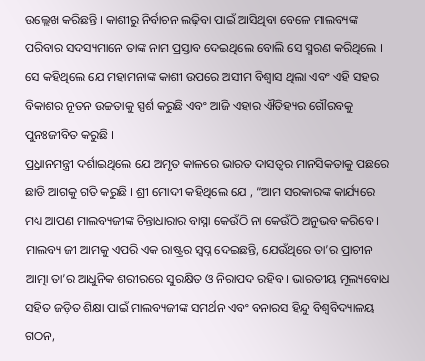ଉଲ୍ଲେଖ କରିଛନ୍ତି । କାଶୀରୁ ନିର୍ବାଚନ ଲଢ଼ିବା ପାଇଁ ଆସିଥିବା ବେଳେ ମାଲବ୍ୟଙ୍କ ପରିବାର ସଦସ୍ୟମାନେ ତାଙ୍କ ନାମ ପ୍ରସ୍ତାବ ଦେଇଥିଲେ ବୋଲି ସେ ସ୍ମରଣ କରିଥିଲେ । ସେ କହିଥିଲେ ଯେ ମହାମନାଙ୍କ କାଶୀ ଉପରେ ଅସୀମ ବିଶ୍ୱାସ ଥିଲା ଏବଂ ଏହି ସହର ବିକାଶର ନୂତନ ଉଚ୍ଚତାକୁ ସ୍ପର୍ଶ କରୁଛି ଏବଂ ଆଜି ଏହାର ଐତିହ୍ୟର ଗୌରବକୁ ପୁନଃଜୀବିତ କରୁଛି ।
ପ୍ର୍ରଧାନମନ୍ତ୍ରୀ ଦର୍ଶାଇଥିଲେ ଯେ ଅମୃତ କାଳରେ ଭାରତ ଦାସତ୍ୱର ମାନସିକତାକୁ ପଛରେ ଛାଡି ଆଗକୁ ଗତି କରୁଛି । ଶ୍ରୀ ମୋଦୀ କହିଥିଲେ ଯେ , “ଆମ ସରକାରଙ୍କ କାର୍ଯ୍ୟରେ ମଧ୍ୟ ଆପଣ ମାଲବ୍ୟଜୀଙ୍କ ଚିନ୍ତାଧାରାର ବାସ୍ନା କେଉଁଠି ନା କେଉଁଠି ଅନୁଭବ କରିବେ । ମାଲବ୍ୟ ଜୀ ଆମକୁ ଏପରି ଏକ ରାଷ୍ଟ୍ରର ସ୍ୱପ୍ନ ଦେଇଛନ୍ତି, ଯେଉଁଥିରେ ତା’ର ପ୍ରାଚୀନ ଆତ୍ମା ତା’ର ଆଧୁନିକ ଶରୀରରେ ସୁରକ୍ଷିତ ଓ ନିରାପଦ ରହିବ । ଭାରତୀୟ ମୂଲ୍ୟବୋଧ ସହିତ ଜଡ଼ିତ ଶିକ୍ଷା ପାଇଁ ମାଲବ୍ୟଜୀଙ୍କ ସମର୍ଥନ ଏବଂ ବନାରସ ହିନ୍ଦୁ ବିଶ୍ୱବିଦ୍ୟାଳୟ ଗଠନ,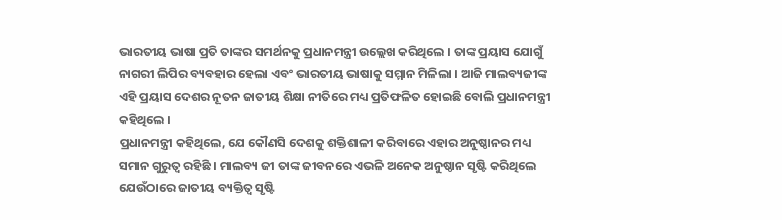ଭାରତୀୟ ଭାଷା ପ୍ରତି ତାଙ୍କର ସମର୍ଥନକୁ ପ୍ରଧାନମନ୍ତ୍ରୀ ଉଲ୍ଲେଖ କରିଥିଲେ । ତାଙ୍କ ପ୍ରୟାସ ଯୋଗୁଁ ନାଗରୀ ଲିପିର ବ୍ୟବହାର ହେଲା ଏବଂ ଭାରତୀୟ ଭାଷାକୁ ସମ୍ମାନ ମିଳିଲା । ଆଜି ମାଲବ୍ୟଜୀଙ୍କ ଏହି ପ୍ରୟାସ ଦେଶର ନୂତନ ଜାତୀୟ ଶିକ୍ଷା ନୀତିରେ ମଧ୍ୟ ପ୍ରତିଫଳିତ ହୋଇଛି ବୋଲି ପ୍ରଧାନମନ୍ତ୍ରୀ କହିଥିଲେ ।
ପ୍ରଧାନମନ୍ତ୍ରୀ କହିଥିଲେ, ଯେ କୌଣସି ଦେଶକୁ ଶକ୍ତିଶାଳୀ କରିବାରେ ଏହାର ଅନୁଷ୍ଠାନର ମଧ୍ୟ ସମାନ ଗୁରୁତ୍ୱ ରହିଛି । ମାଲବ୍ୟ ଜୀ ତାଙ୍କ ଜୀବନରେ ଏଭଳି ଅନେକ ଅନୁଷ୍ଠାନ ସୃଷ୍ଟି କରିଥିଲେ ଯେଉଁଠାରେ ଜାତୀୟ ବ୍ୟକ୍ତିତ୍ୱ ସୃଷ୍ଟି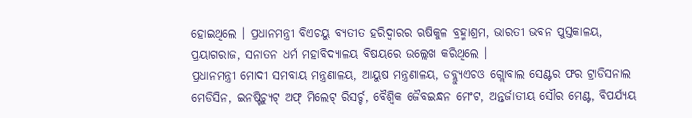ହୋଇଥିଲେ । ପ୍ରଧାନମନ୍ତ୍ରୀ ବିଏଚୟୁ ବ୍ୟତୀତ ହରିଦ୍ୱାରର ଋଷିକୁଳ ବ୍ରହ୍ମାଶ୍ରମ, ଭାରତୀ ଭବନ ପୁସ୍ତକାଳୟ, ପ୍ରୟାଗରାଜ, ସନାତନ ଧର୍ମ ମହାବିଦ୍ୟାଳୟ ବିଷୟରେ ଉଲ୍ଲେଖ କରିଥିଲେ ।
ପ୍ରଧାନମନ୍ତ୍ରୀ ମୋଦୀ ସମବାୟ ମନ୍ତ୍ରଣାଳୟ, ଆୟୁଷ ମନ୍ତ୍ରଣାଳୟ, ଡବ୍ଲ୍ୟୁଏଚଓ ଗ୍ଲୋବାଲ ସେଣ୍ଟର ଫର ଟ୍ରାଡିସନାଲ ମେଡିସିନ, ଇନଷ୍ଟିଚ୍ୟୁଟ୍ ଅଫ୍ ମିଲେଟ୍ ରିସର୍ଚ୍ଚ, ବୈଶ୍ୱିକ ଜୈବଇନ୍ଧନ ମେଂଟ, ଅନ୍ତର୍ଜାତୀୟ ସୌର ମେଣ୍ଟ, ବିପର୍ଯ୍ୟୟ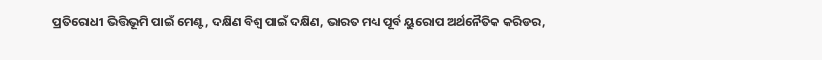ପ୍ରତିରୋଧୀ ଭିତ୍ତିଭୂମି ପାଇଁ ମେଣ୍ଟ, ଦକ୍ଷିଣ ବିଶ୍ୱ ପାଇଁ ଦକ୍ଷିଣ, ଭାରତ ମଧ୍ୟ ପୂର୍ବ ୟୁରୋପ ଅର୍ଥନୈତିକ କରିଡର,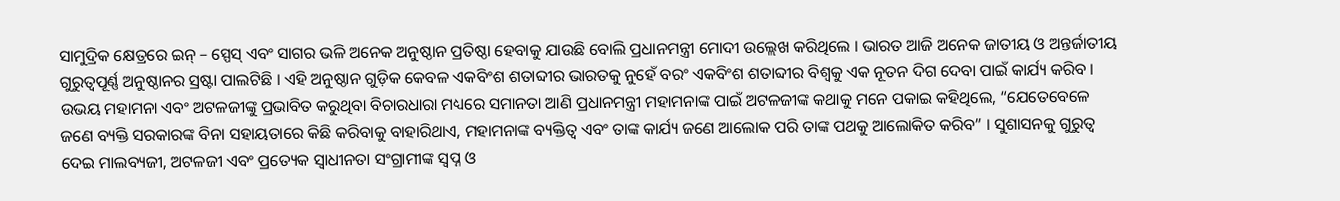ସାମୁଦ୍ରିକ କ୍ଷେତ୍ରରେ ଇନ୍ – ସ୍ପେସ୍ ଏବଂ ସାଗର ଭଳି ଅନେକ ଅନୁଷ୍ଠାନ ପ୍ରତିଷ୍ଠା ହେବାକୁ ଯାଉଛି ବୋଲି ପ୍ରଧାନମନ୍ତ୍ରୀ ମୋଦୀ ଉଲ୍ଲେଖ କରିଥିଲେ । ଭାରତ ଆଜି ଅନେକ ଜାତୀୟ ଓ ଅନ୍ତର୍ଜାତୀୟ ଗୁରୁତ୍ୱପୂର୍ଣ୍ଣ ଅନୁଷ୍ଠାନର ସ୍ରଷ୍ଟା ପାଲଟିଛି । ଏହି ଅନୁଷ୍ଠାନ ଗୁଡ଼ିକ କେବଳ ଏକବିଂଶ ଶତାବ୍ଦୀର ଭାରତକୁ ନୁହେଁ ବରଂ ଏକବିଂଶ ଶତାବ୍ଦୀର ବିଶ୍ୱକୁ ଏକ ନୂତନ ଦିଗ ଦେବା ପାଇଁ କାର୍ଯ୍ୟ କରିବ ।
ଉଭୟ ମହାମନା ଏବଂ ଅଟଳଜୀଙ୍କୁ ପ୍ରଭାବିତ କରୁଥିବା ବିଚାରଧାରା ମଧ୍ୟରେ ସମାନତା ଆଣି ପ୍ରଧାନମନ୍ତ୍ରୀ ମହାମନାଙ୍କ ପାଇଁ ଅଟଳଜୀଙ୍କ କଥାକୁ ମନେ ପକାଇ କହିଥିଲେ, “ଯେତେବେଳେ ଜଣେ ବ୍ୟକ୍ତି ସରକାରଙ୍କ ବିନା ସହାୟତାରେ କିଛି କରିବାକୁ ବାହାରିଥାଏ, ମହାମନାଙ୍କ ବ୍ୟକ୍ତିତ୍ୱ ଏବଂ ତାଙ୍କ କାର୍ଯ୍ୟ ଜଣେ ଆଲୋକ ପରି ତାଙ୍କ ପଥକୁ ଆଲୋକିତ କରିବ” । ସୁଶାସନକୁ ଗୁରୁତ୍ୱ ଦେଇ ମାଲବ୍ୟଜୀ, ଅଟଳଜୀ ଏବଂ ପ୍ରତ୍ୟେକ ସ୍ୱାଧୀନତା ସଂଗ୍ରାମୀଙ୍କ ସ୍ୱପ୍ନ ଓ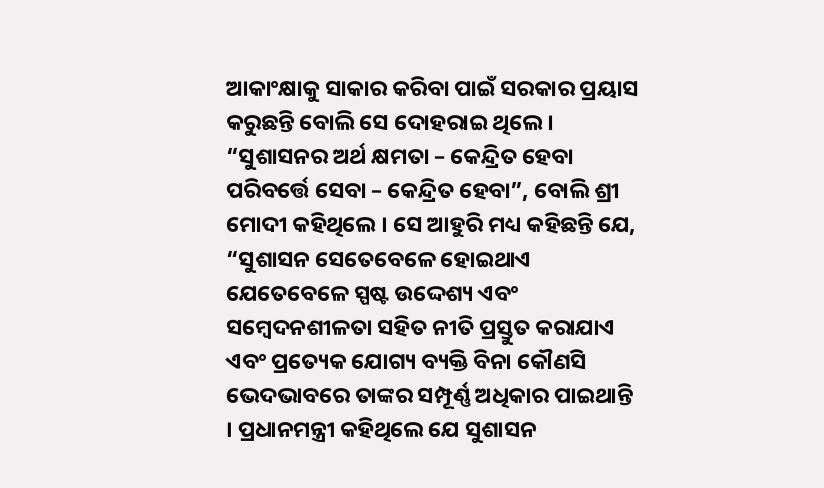ଆକାଂକ୍ଷାକୁ ସାକାର କରିବା ପାଇଁ ସରକାର ପ୍ରୟାସ କରୁଛନ୍ତି ବୋଲି ସେ ଦୋହରାଇ ଥିଲେ । “ସୁଶାସନର ଅର୍ଥ କ୍ଷମତା – କେନ୍ଦ୍ରିତ ହେବା ପରିବର୍ତ୍ତେ ସେବା – କେନ୍ଦ୍ରିତ ହେବା”, ବୋଲି ଶ୍ରୀ ମୋଦୀ କହିଥିଲେ । ସେ ଆହୁରି ମଧ୍ୟ କହିଛନ୍ତି ଯେ, “ସୁଶାସନ ସେତେବେଳେ ହୋଇଥାଏ ଯେତେବେଳେ ସ୍ପଷ୍ଟ ଉଦ୍ଦେଶ୍ୟ ଏବଂ ସମ୍ବେଦନଶୀଳତା ସହିତ ନୀତି ପ୍ରସ୍ତୁତ କରାଯାଏ ଏବଂ ପ୍ରତ୍ୟେକ ଯୋଗ୍ୟ ବ୍ୟକ୍ତି ବିନା କୌଣସି ଭେଦଭାବରେ ତାଙ୍କର ସମ୍ପୂର୍ଣ୍ଣ ଅଧିକାର ପାଇଥାନ୍ତି । ପ୍ରଧାନମନ୍ତ୍ରୀ କହିଥିଲେ ଯେ ସୁଶାସନ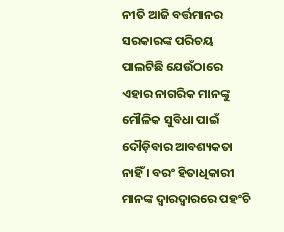ନୀତି ଆଜି ବର୍ତ୍ତମାନର ସରକାରଙ୍କ ପରିଚୟ ପାଲଟିଛି ଯେଉଁଠାରେ ଏହାର ନାଗରିକ ମାନଙ୍କୁ ମୌଳିକ ସୁବିଧା ପାଇଁ ଦୌଡ଼ିବାର ଆବଶ୍ୟକତା ନାହିଁ । ବରଂ ହିତାଧିକାରୀ ମାନଙ୍କ ଦ୍ୱାରଦ୍ୱାରରେ ପହଂଚି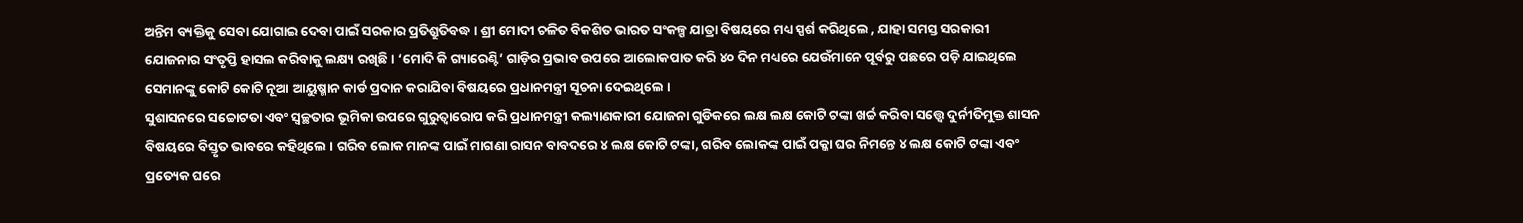ଅନ୍ତିମ ବ୍ୟକ୍ତିକୁ ସେବା ଯୋଗାଇ ଦେବା ପାଇଁ ସରକାର ପ୍ରତିଶ୍ରୁତିବଦ୍ଧ । ଶ୍ରୀ ମୋଦୀ ଚଳିତ ବିକଶିତ ଭାରତ ସଂକଳ୍ପ ଯାତ୍ରା ବିଷୟରେ ମଧ୍ୟ ସ୍ପର୍ଶ କରିଥିଲେ , ଯାହା ସମସ୍ତ ସରକାରୀ ଯୋଜନାର ସଂତୃପ୍ତି ହାସଲ କରିବାକୁ ଲକ୍ଷ୍ୟ ରଖିଛି । ‘ମୋଦି କି ଗ୍ୟାରେଣ୍ଟି’ ଗାଡ଼ିର ପ୍ରଭାବ ଉପରେ ଆଲୋକପାତ କରି ୪୦ ଦିନ ମଧ୍ୟରେ ଯେଉଁମାନେ ପୂର୍ବରୁ ପଛରେ ପଡ଼ି ଯାଇଥିଲେ ସେମାନଙ୍କୁ କୋଟି କୋଟି ନୂଆ ଆୟୁଷ୍ମାନ କାର୍ଡ ପ୍ରଦାନ କରାଯିବା ବିଷୟରେ ପ୍ରଧାନମନ୍ତ୍ରୀ ସୂଚନା ଦେଇଥିଲେ ।
ସୁଶାସନରେ ସଚ୍ଚୋଟତା ଏବଂ ସ୍ୱଚ୍ଛତାର ଭୂମିକା ଉପରେ ଗୁରୁତ୍ୱାରୋପ କରି ପ୍ରଧାନମନ୍ତ୍ରୀ କଲ୍ୟାଣକାରୀ ଯୋଜନା ଗୁଡିକରେ ଲକ୍ଷ ଲକ୍ଷ କୋଟି ଟଙ୍କା ଖର୍ଚ୍ଚ କରିବା ସତ୍ତ୍ୱେ ଦୁର୍ନୀତିମୁକ୍ତ ଶାସନ ବିଷୟରେ ବିସ୍ତୃତ ଭାବରେ କହିଥିଲେ । ଗରିବ ଲୋକ ମାନଙ୍କ ପାଇଁ ମାଗଣା ରାସନ ବାବଦରେ ୪ ଲକ୍ଷ କୋଟି ଟଙ୍କା, ଗରିବ ଲୋକଙ୍କ ପାଇଁ ପକ୍କା ଘର ନିମନ୍ତେ ୪ ଲକ୍ଷ କୋଟି ଟଙ୍କା ଏବଂ ପ୍ରତ୍ୟେକ ଘରେ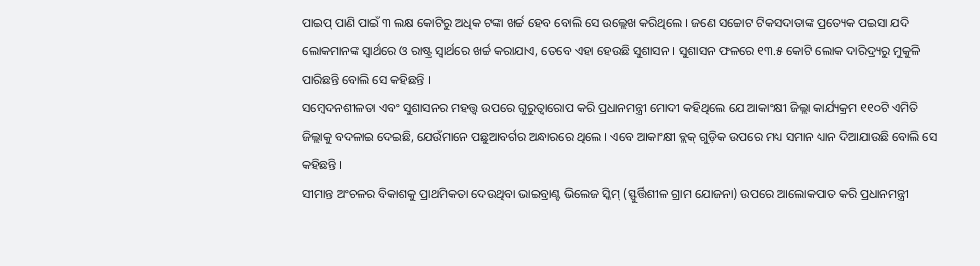ପାଇପ୍ ପାଣି ପାଇଁ ୩ ଲକ୍ଷ କୋଟିରୁ ଅଧିକ ଟଙ୍କା ଖର୍ଚ୍ଚ ହେବ ବୋଲି ସେ ଉଲ୍ଲେଖ କରିଥିଲେ । ଜଣେ ସଚ୍ଚୋଟ ଟିକସଦାତାଙ୍କ ପ୍ରତ୍ୟେକ ପଇସା ଯଦି ଲୋକମାନଙ୍କ ସ୍ୱାର୍ଥରେ ଓ ରାଷ୍ଟ୍ର ସ୍ୱାର୍ଥରେ ଖର୍ଚ୍ଚ କରାଯାଏ, ତେବେ ଏହା ହେଉଛି ସୁଶାସନ । ସୁଶାସନ ଫଳରେ ୧୩.୫ କୋଟି ଲୋକ ଦାରିଦ୍ର୍ୟରୁ ମୁକୁଳି ପାରିଛନ୍ତି ବୋଲି ସେ କହିଛନ୍ତି ।
ସମ୍ବେଦନଶୀଳତା ଏବଂ ସୁଶାସନର ମହତ୍ତ୍ୱ ଉପରେ ଗୁରୁତ୍ୱାରୋପ କରି ପ୍ରଧାନମନ୍ତ୍ରୀ ମୋଦୀ କହିଥିଲେ ଯେ ଆକାଂକ୍ଷୀ ଜିଲ୍ଲା କାର୍ଯ୍ୟକ୍ରମ ୧୧୦ଟି ଏମିତି ଜିଲ୍ଲାକୁ ବଦଳାଇ ଦେଇଛି, ଯେଉଁମାନେ ପଛୁଆବର୍ଗର ଅନ୍ଧାରରେ ଥିଲେ । ଏବେ ଆକାଂକ୍ଷୀ ବ୍ଲକ୍ ଗୁଡ଼ିକ ଉପରେ ମଧ୍ୟ ସମାନ ଧ୍ୟାନ ଦିଆଯାଉଛି ବୋଲି ସେ କହିଛନ୍ତି ।
ସୀମାନ୍ତ ଅଂଚଳର ବିକାଶକୁ ପ୍ରାଥମିକତା ଦେଉଥିବା ଭାଇବ୍ରାଣ୍ଟ ଭିଲେଜ ସ୍କିମ୍ (ସ୍ଫୁର୍ତ୍ତିଶୀଳ ଗ୍ରାମ ଯୋଜନା) ଉପରେ ଆଲୋକପାତ କରି ପ୍ରଧାନମନ୍ତ୍ରୀ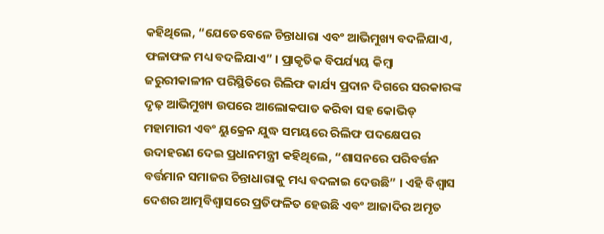କହିଥିଲେ, “ଯେତେବେଳେ ଚିନ୍ତାଧାରା ଏବଂ ଆଭିମୁଖ୍ୟ ବଦଳିଯାଏ, ଫଳାଫଳ ମଧ୍ୟ ବଦଳିଯାଏ” । ପ୍ରାକୃତିକ ବିପର୍ଯ୍ୟୟ କିମ୍ବା ଜରୁରୀକାଳୀନ ପରିସ୍ଥିତିରେ ରିଲିଫ କାର୍ଯ୍ୟ ପ୍ରଦାନ ଦିଗରେ ସରକାରଙ୍କ ଦୃଢ଼ ଆଭିମୁଖ୍ୟ ଉପରେ ଆଲୋକପାତ କରିବା ସହ କୋଭିଡ୍ ମହାମାରୀ ଏବଂ ୟୁକ୍ରେନ ଯୁଦ୍ଧ ସମୟରେ ରିଲିଫ ପଦକ୍ଷେପର ଉଦାହରଣ ଦେଇ ପ୍ରଧାନମନ୍ତ୍ରୀ କହିଥିଲେ, “ଶାସନରେ ପରିବର୍ତ୍ତନ ବର୍ତ୍ତମାନ ସମାଜର ଚିନ୍ତାଧାରାକୁ ମଧ୍ୟ ବଦଳାଇ ଦେଉଛି” । ଏହି ବିଶ୍ୱାସ ଦେଶର ଆତ୍ମବିଶ୍ୱାସରେ ପ୍ରତିଫଳିତ ହେଉଛି ଏବଂ ଆଜାଦିର ଅମୃତ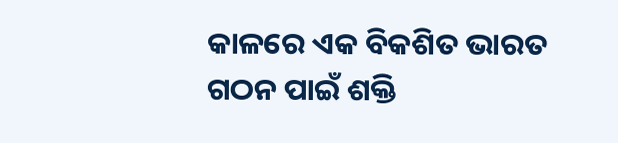କାଳରେ ଏକ ବିକଶିତ ଭାରତ ଗଠନ ପାଇଁ ଶକ୍ତି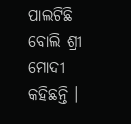ପାଲଟିଛି ବୋଲି ଶ୍ରୀ ମୋଦୀ କହିଛନ୍ତି ।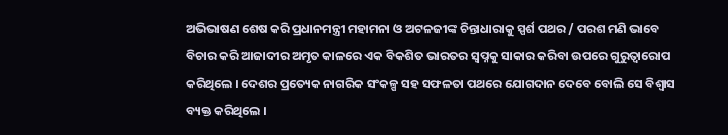ଅଭିଭାଷଣ ଶେଷ କରି ପ୍ରଧାନମନ୍ତ୍ରୀ ମହାମନା ଓ ଅଟଳଜୀଙ୍କ ଚିନ୍ତାଧାରାକୁ ସ୍ପର୍ଶ ପଥର / ପରଶ ମଣି ଭାବେ ବିଚାର କରି ଆଜାଦୀର ଅମୃତ କାଳରେ ଏକ ବିକଶିତ ଭାରତର ସ୍ୱପ୍ନକୁ ସାକାର କରିବା ଉପରେ ଗୁରୁତ୍ୱାରୋପ କରିଥିଲେ । ଦେଶର ପ୍ରତ୍ୟେକ ନାଗରିକ ସଂକଳ୍ପ ସହ ସଫଳତା ପଥରେ ଯୋଗଦାନ ଦେବେ ବୋଲି ସେ ବିଶ୍ୱାସ ବ୍ୟକ୍ତ କରିଥିଲେ ।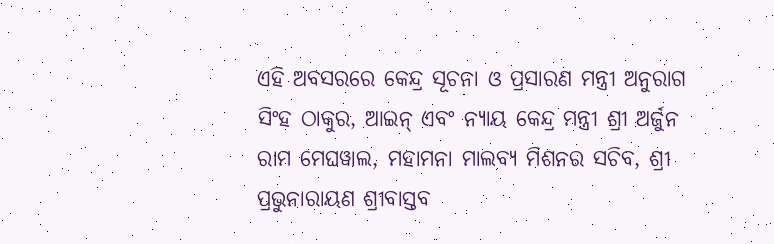ଏହି ଅବସରରେ କେନ୍ଦ୍ର ସୂଚନା ଓ ପ୍ରସାରଣ ମନ୍ତ୍ରୀ ଅନୁରାଗ ସିଂହ ଠାକୁର, ଆଇନ୍ ଏବଂ ନ୍ୟାୟ କେନ୍ଦ୍ର ମନ୍ତ୍ରୀ ଶ୍ରୀ ଅର୍ଜୁନ ରାମ ମେଘୱାଲ, ମହାମନା ମାଲବ୍ୟ ମିଶନର ସଚିବ, ଶ୍ରୀ ପ୍ରଭୁନାରାୟଣ ଶ୍ରୀବାସ୍ତବ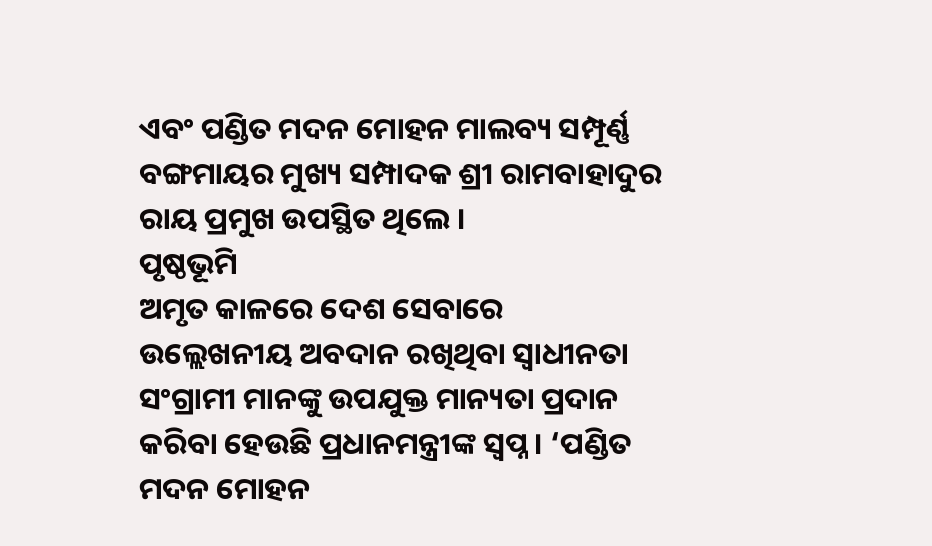ଏବଂ ପଣ୍ଡିତ ମଦନ ମୋହନ ମାଲବ୍ୟ ସମ୍ପୂର୍ଣ୍ଣ ବଙ୍ଗମାୟର ମୁଖ୍ୟ ସମ୍ପାଦକ ଶ୍ରୀ ରାମବାହାଦୁର ରାୟ ପ୍ରମୁଖ ଉପସ୍ଥିତ ଥିଲେ ।
ପୃଷ୍ଠଭୂମି
ଅମୃତ କାଳରେ ଦେଶ ସେବାରେ ଉଲ୍ଲେଖନୀୟ ଅବଦାନ ରଖିଥିବା ସ୍ୱାଧୀନତା ସଂଗ୍ରାମୀ ମାନଙ୍କୁ ଉପଯୁକ୍ତ ମାନ୍ୟତା ପ୍ରଦାନ କରିବା ହେଉଛି ପ୍ରଧାନମନ୍ତ୍ରୀଙ୍କ ସ୍ୱପ୍ନ । ‘ପଣ୍ଡିତ ମଦନ ମୋହନ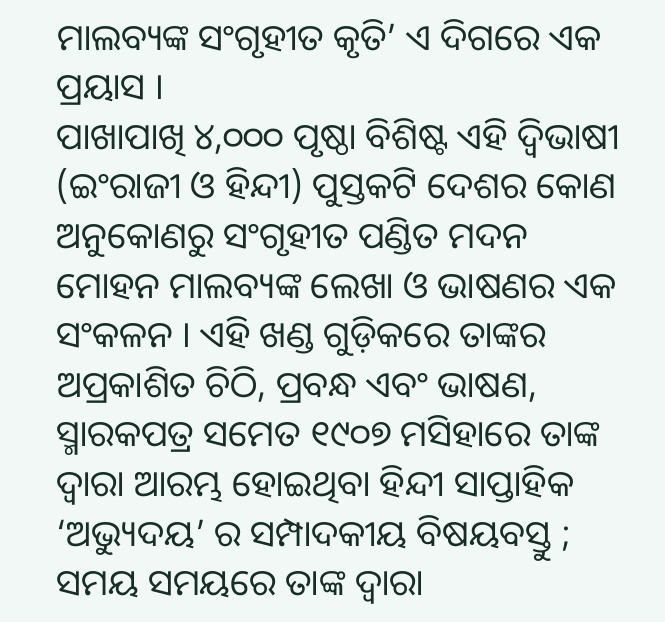ମାଲବ୍ୟଙ୍କ ସଂଗୃହୀତ କୃତି’ ଏ ଦିଗରେ ଏକ ପ୍ରୟାସ ।
ପାଖାପାଖି ୪,୦୦୦ ପୃଷ୍ଠା ବିଶିଷ୍ଟ ଏହି ଦ୍ୱିଭାଷୀ (ଇଂରାଜୀ ଓ ହିନ୍ଦୀ) ପୁସ୍ତକଟି ଦେଶର କୋଣ ଅନୁକୋଣରୁ ସଂଗୃହୀତ ପଣ୍ଡିତ ମଦନ ମୋହନ ମାଲବ୍ୟଙ୍କ ଲେଖା ଓ ଭାଷଣର ଏକ ସଂକଳନ । ଏହି ଖଣ୍ଡ ଗୁଡ଼ିକରେ ତାଙ୍କର ଅପ୍ରକାଶିତ ଚିଠି, ପ୍ରବନ୍ଧ ଏବଂ ଭାଷଣ, ସ୍ମାରକପତ୍ର ସମେତ ୧୯୦୭ ମସିହାରେ ତାଙ୍କ ଦ୍ୱାରା ଆରମ୍ଭ ହୋଇଥିବା ହିନ୍ଦୀ ସାପ୍ତାହିକ ‘ଅଭ୍ୟୁଦୟ’ ର ସମ୍ପାଦକୀୟ ବିଷୟବସ୍ତୁ ; ସମୟ ସମୟରେ ତାଙ୍କ ଦ୍ୱାରା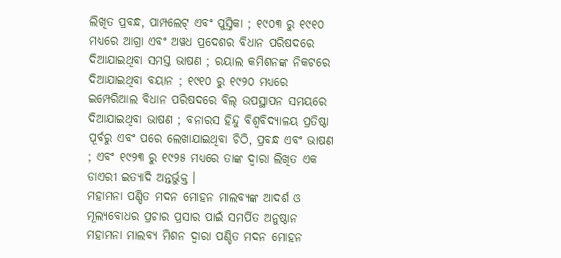ଲିଖିତ ପ୍ରବନ୍ଧ, ପାମ୍ପଲେଟ୍ ଏବଂ ପୁସ୍ତିକା ; ୧୯୦୩ ରୁ ୧୯୧୦ ମଧ୍ୟରେ ଆଗ୍ରା ଏବଂ ଅୱଧ ପ୍ରଦେଶର ବିଧାନ ପରିଷଦରେ ଦିଆଯାଇଥିବା ସମସ୍ତ ଭାଷଣ ; ରୟାଲ କମିଶନଙ୍କ ନିକଟରେ ଦିଆଯାଇଥିବା ବୟାନ ; ୧୯୧୦ ରୁ ୧୯୨୦ ମଧ୍ୟରେ ଇମ୍ପେରିଆଲ ବିଧାନ ପରିଷଦରେ ବିଲ୍ ଉପସ୍ଥାପନ ସମୟରେ ଦିଆଯାଇଥିବା ଭାଷଣ ; ବନାରସ ହିନ୍ଦୁ ବିଶ୍ୱବିଦ୍ୟାଳୟ ପ୍ରତିଷ୍ଠା ପୂର୍ବରୁ ଏବଂ ପରେ ଲେଖାଯାଇଥିବା ଚିଠି, ପ୍ରବନ୍ଧ ଏବଂ ଭାଷଣ ; ଏବଂ ୧୯୨୩ ରୁ ୧୯୨୫ ମଧ୍ୟରେ ତାଙ୍କ ଦ୍ୱାରା ଲିଖିତ ଏକ ଡାଏରୀ ଇତ୍ୟାଦି ଅନ୍ତର୍ଭୁକ୍ତ ।
ମହାମନା ପଣ୍ଡିତ ମଦନ ମୋହନ ମାଲବ୍ୟଙ୍କ ଆଦର୍ଶ ଓ ମୂଲ୍ୟବୋଧର ପ୍ରଚାର ପ୍ରସାର ପାଇଁ ସମର୍ପିତ ଅନୁଷ୍ଠାନ ମହାମନା ମାଲବ୍ୟ ମିଶନ ଦ୍ୱାରା ପଣ୍ଡିତ ମଦନ ମୋହନ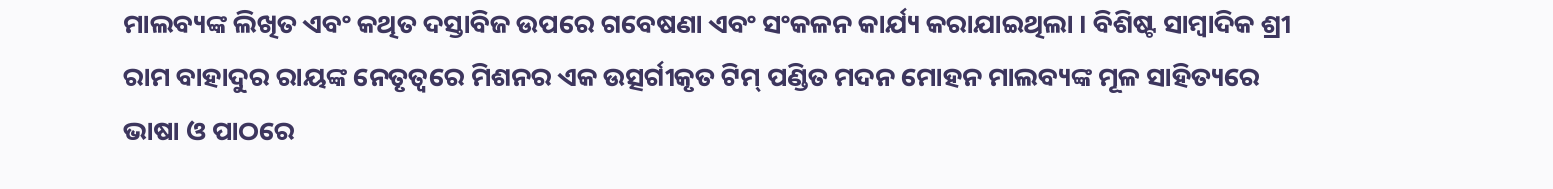ମାଲବ୍ୟଙ୍କ ଲିଖିତ ଏବଂ କଥିତ ଦସ୍ତାବିଜ ଉପରେ ଗବେଷଣା ଏବଂ ସଂକଳନ କାର୍ଯ୍ୟ କରାଯାଇଥିଲା । ବିଶିଷ୍ଟ ସାମ୍ବାଦିକ ଶ୍ରୀ ରାମ ବାହାଦୁର ରାୟଙ୍କ ନେତୃତ୍ୱରେ ମିଶନର ଏକ ଉତ୍ସର୍ଗୀକୃତ ଟିମ୍ ପଣ୍ଡିତ ମଦନ ମୋହନ ମାଲବ୍ୟଙ୍କ ମୂଳ ସାହିତ୍ୟରେ ଭାଷା ଓ ପାଠରେ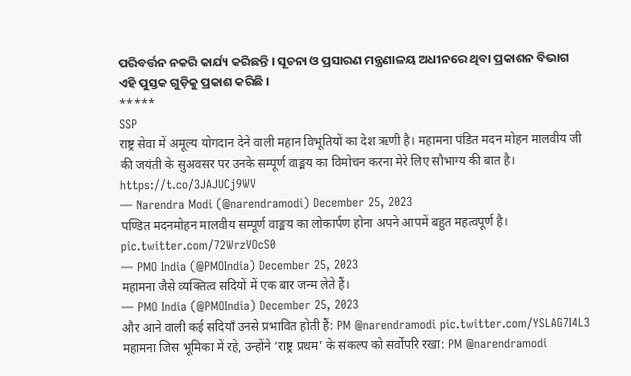ପରିବର୍ତ୍ତନ ନକରି କାର୍ଯ୍ୟ କରିଛନ୍ତି । ସୂଚନା ଓ ପ୍ରସାରଣ ମନ୍ତ୍ରଣାଳୟ ଅଧୀନରେ ଥିବା ପ୍ରକାଶନ ବିଭାଗ ଏହି ପୁସ୍ତକ ଗୁଡ଼ିକୁ ପ୍ରକାଶ କରିଛି ।
*****
SSP
राष्ट्र सेवा में अमूल्य योगदान देने वाली महान विभूतियों का देश ऋणी है। महामना पंडित मदन मोहन मालवीय जी की जयंती के सुअवसर पर उनके सम्पूर्ण वाङ्मय का विमोचन करना मेरे लिए सौभाग्य की बात है। https://t.co/3JAJUCj9WV
— Narendra Modi (@narendramodi) December 25, 2023
पण्डित मदनमोहन मालवीय सम्पूर्ण वाङ्मय का लोकार्पण होना अपने आपमें बहुत महत्वपूर्ण है। pic.twitter.com/72WrzVOcS0
— PMO India (@PMOIndia) December 25, 2023
महामना जैसे व्यक्तित्व सदियों में एक बार जन्म लेते हैं।
— PMO India (@PMOIndia) December 25, 2023
और आने वाली कई सदियाँ उनसे प्रभावित होती हैं: PM @narendramodi pic.twitter.com/YSLAG7I4L3
महामना जिस भूमिका में रहे, उन्होंने ‘राष्ट्र प्रथम’ के संकल्प को सर्वोपरि रखा: PM @narendramodi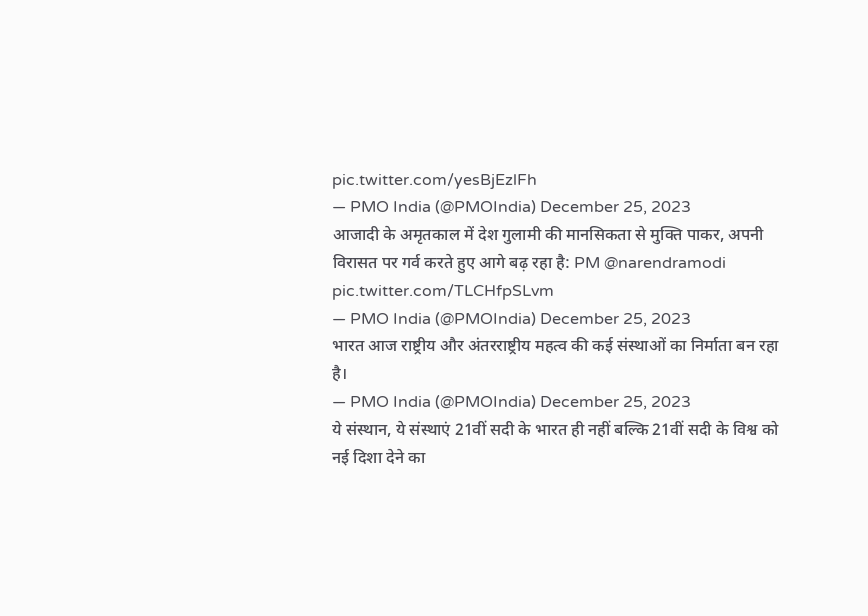pic.twitter.com/yesBjEzlFh
— PMO India (@PMOIndia) December 25, 2023
आजादी के अमृतकाल में देश गुलामी की मानसिकता से मुक्ति पाकर, अपनी विरासत पर गर्व करते हुए आगे बढ़ रहा है: PM @narendramodi pic.twitter.com/TLCHfpSLvm
— PMO India (@PMOIndia) December 25, 2023
भारत आज राष्ट्रीय और अंतरराष्ट्रीय महत्व की कई संस्थाओं का निर्माता बन रहा है।
— PMO India (@PMOIndia) December 25, 2023
ये संस्थान, ये संस्थाएं 21वीं सदी के भारत ही नहीं बल्कि 21वीं सदी के विश्व को नई दिशा देने का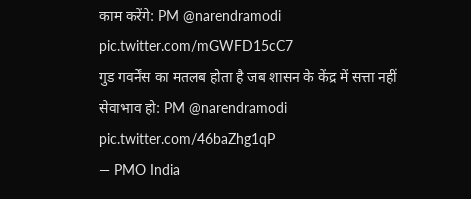काम करेंगे: PM @narendramodi pic.twitter.com/mGWFD15cC7
गुड गवर्नेंस का मतलब होता है जब शासन के केंद्र में सत्ता नहीं सेवाभाव हो: PM @narendramodi pic.twitter.com/46baZhg1qP
— PMO India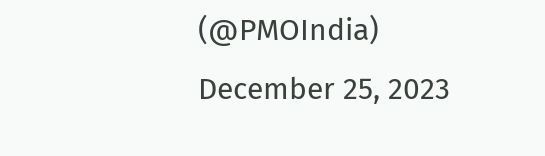(@PMOIndia) December 25, 2023